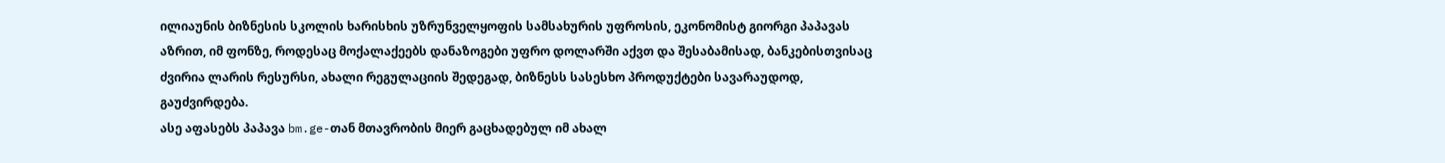ილიაუნის ბიზნესის სკოლის ხარისხის უზრუნველყოფის სამსახურის უფროსის, ეკონომისტ გიორგი პაპავას აზრით, იმ ფონზე, როდესაც მოქალაქეებს დანაზოგები უფრო დოლარში აქვთ და შესაბამისად, ბანკებისთვისაც ძვირია ლარის რესურსი, ახალი რეგულაციის შედეგად, ბიზნესს სასესხო პროდუქტები სავარაუდოდ, გაუძვირდება.
ასე აფასებს პაპავა bm.ge-თან მთავრობის მიერ გაცხადებულ იმ ახალ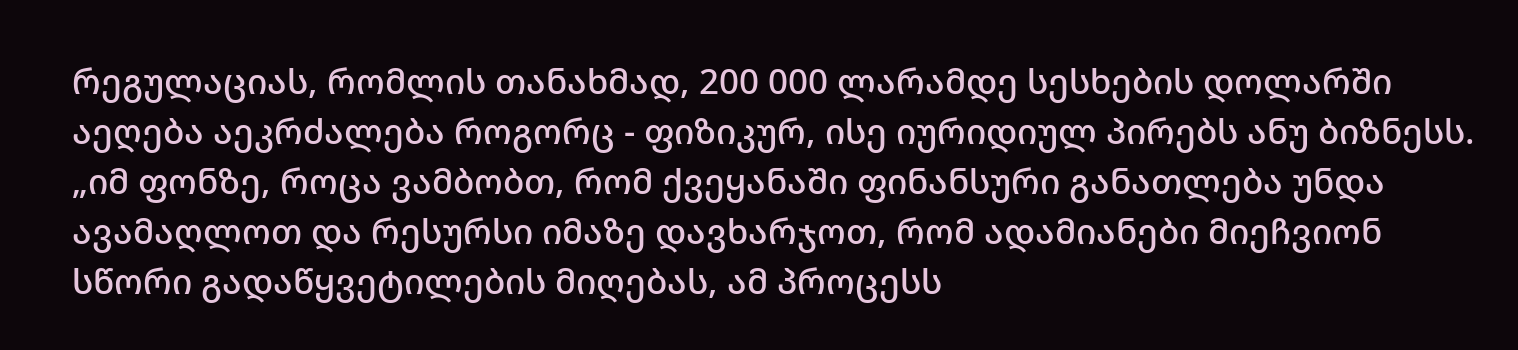რეგულაციას, რომლის თანახმად, 200 000 ლარამდე სესხების დოლარში აეღება აეკრძალება როგორც - ფიზიკურ, ისე იურიდიულ პირებს ანუ ბიზნესს.
„იმ ფონზე, როცა ვამბობთ, რომ ქვეყანაში ფინანსური განათლება უნდა ავამაღლოთ და რესურსი იმაზე დავხარჯოთ, რომ ადამიანები მიეჩვიონ სწორი გადაწყვეტილების მიღებას, ამ პროცესს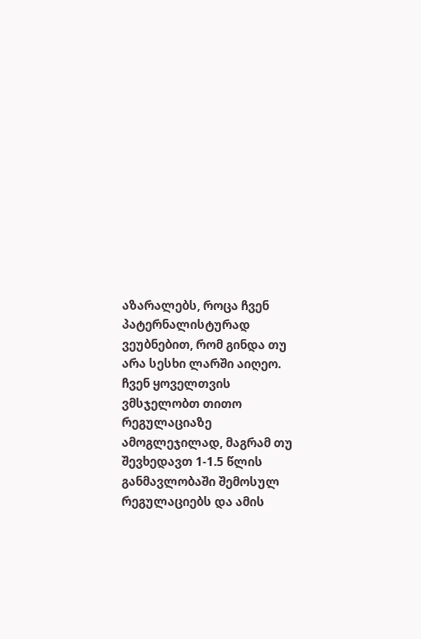აზარალებს, როცა ჩვენ პატერნალისტურად ვეუბნებით, რომ გინდა თუ არა სესხი ლარში აიღეო. ჩვენ ყოველთვის ვმსჯელობთ თითო რეგულაციაზე ამოგლეჯილად, მაგრამ თუ შევხედავთ 1-1.5 წლის განმავლობაში შემოსულ რეგულაციებს და ამის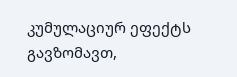კუმულაციურ ეფექტს გავზომავთ,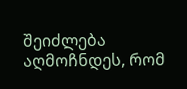შეიძლება აღმოჩნდეს, რომ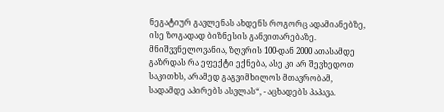ნეგატიურ გავლენას ახდენს როგორც ადამიანებზე, ისე ზოგადად ბიზნესის განვითარებაზე. მნიშვვნელოვანია, ზღვრის 100-დან 2000 ათასამდე გაზრდას რა ეფექტი ექნება, ასე კი არ შევხედოთ საკითხს, არამედ გაგვიმხილოს მთავრობამ, სადამდე აპირებს ასვლას“, - აცხადებს პაპავა.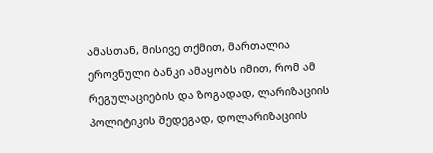ამასთან, მისივე თქმით, მართალია ეროვნული ბანკი ამაყობს იმით, რომ ამ რეგულაციების და ზოგადად, ლარიზაციის პოლიტიკის შედეგად, დოლარიზაციის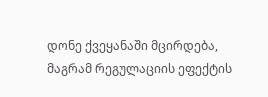დონე ქვეყანაში მცირდება, მაგრამ რეგულაციის ეფექტის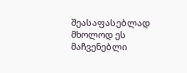შეასაფასებლად მხოლოდ ეს მაჩვენებლი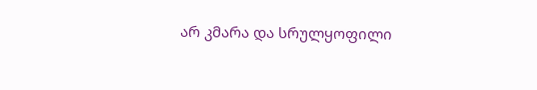არ კმარა და სრულყოფილი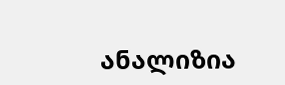ანალიზია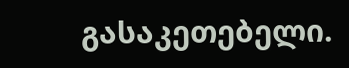გასაკეთებელი.